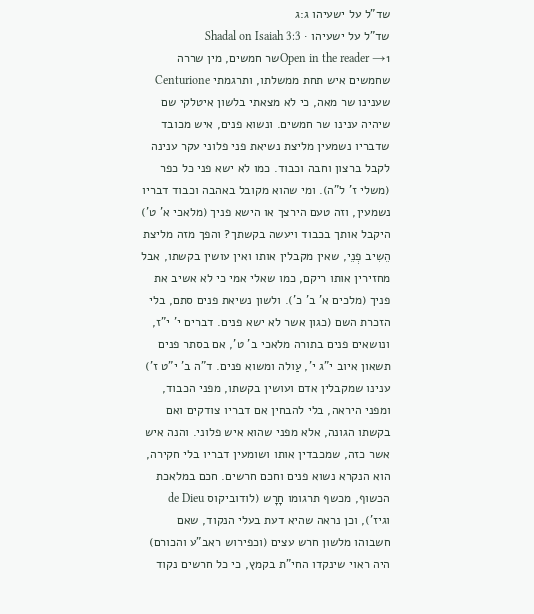שד"ל על ישעיהו ג:ג
שד"ל על ישעיהו · Shadal on Isaiah 3:3
Open in the reader →1שר חמשים, מין שררה שחמשים איש תחת ממשלתו, ותרגמתי Centurione שענינו שר מאה, כי לא מצאתי בלשון איטלקי שם שיהיה ענינו שר חמשים. ונשוא פנים, איש מכובד שדבריו נשמעין מליצת נשיאת פני פלוני עקר ענינה לקבל ברצון וחבה וכבוד. כמו לא ישא פני כל כפר (משלי ז' ל"ה). ומי שהוא מקובל באהבה וכבוד דבריו נשמעין, וזה טעם הירצך או הישא פניך (מלאכי א' ט') היקבל אותך בכבוד ויעשה בקשתך? והפך מזה מליצת הֵשִיב פְנֵי, שאין מקבלין אותו ואין עושין בקשתו, אבל מחזירין אותו ריקם, כמו שאלי אמי כי לא אשיב את פניך (מלכים א' ב' כ'). ולשון נשיאת פנים סתם, בלי הזכרת השם (כגון אשר לא ישא פנים. דברים י' י"ז, ונושאים פנים בתורה מלאכי ב' ט', אם בסתר פנים תשאון איוב י"ג י', עַולה ומשוא פנים. ד"ה ב' י"ט ז') ענינו שמקבלין אדם ועושין בקשתו, מפני הכבוד, ומפני היראה, בלי להבחין אם דבריו צודקים ואם בקשתו הגונה, אלא מפני שהוא איש פלוני. והנה איש אשר כזה, שמכבדין אותו ושומעין דבריו בלי חקירה, הוא הנקרא נשוא פנים וחכם חרשים. חכם במלאכת הכשוף, מכשף תרגומו חָרָש (לודוביקוס de Dieu וגיז'), וכן נראה שהיא דעת בעלי הנקוד, שאם חשבוהו מלשון חרש עצים (וכפירוש ראב"ע והכורם) היה ראוי שינקדו החי"ת בקמץ, כי כל חרשים נקוד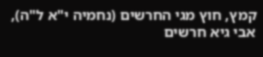קמץ, חוץ מגי החרשים (נחמיה י"א ל"ה), אבי גיא חרשים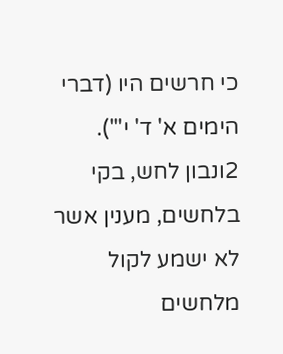כי חרשים היו (דברי הימים א' ד' י"').
2ונבון לחש, בקי בלחשים, מענין אשר לא ישמע לקול מלחשים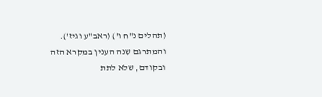(תהלים נ"ח ו') (ראב"ע וגיז'). והמתרגם שִנה הענין במקרא הזה ובקודם, שלא לתת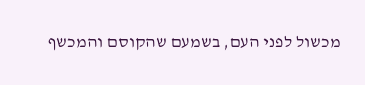מכשול לפני העם, בשמעם שהקוסם והמכשף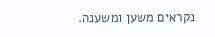נקראים משען ומשענה.